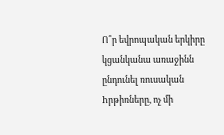Ո՞ր եվրոպական երկիրը կցանկանա առաջինն ընդունել ռուսական hրթիռները, ոչ մի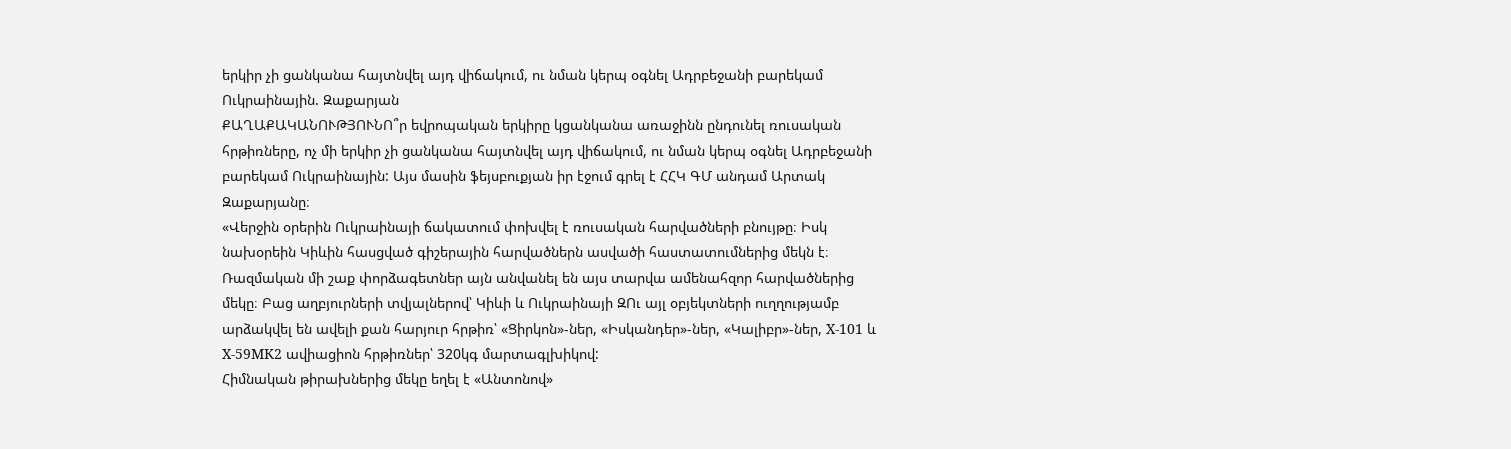երկիր չի ցանկանա հայտնվել այդ վիճակում, ու նման կերպ օգնել Ադրբեջանի բարեկամ Ուկրաինային. Զաքարյան
ՔԱՂԱՔԱԿԱՆՈՒԹՅՈՒՆՈ՞ր եվրոպական երկիրը կցանկանա առաջինն ընդունել ռուսական հրթիռները, ոչ մի երկիր չի ցանկանա հայտնվել այդ վիճակում, ու նման կերպ օգնել Ադրբեջանի բարեկամ Ուկրաինային: Այս մասին ֆեյսբուքյան իր էջում գրել է ՀՀԿ ԳՄ անդամ Արտակ Զաքարյանը։
«Վերջին օրերին Ուկրաինայի ճակատում փոխվել է ռուսական հարվածների բնույթը։ Իսկ նախօրեին Կիևին հասցված գիշերային հարվածներն ասվածի հաստատումներից մեկն է։
Ռազմական մի շաք փորձագետներ այն անվանել են այս տարվա ամենահզոր հարվածներից մեկը։ Բաց աղբյուրների տվյալներով՝ Կիևի և Ուկրաինայի ԶՈւ այլ օբյեկտների ուղղությամբ արձակվել են ավելի քան հարյուր հրթիռ՝ «Ցիրկոն»-ներ, «Իսկանդեր»-ներ, «Կալիբր»-ներ, Х-101 և Х-59МК2 ավիացիոն հրթիռներ՝ 320կգ մարտագլխիկով:
Հիմնական թիրախներից մեկը եղել է «Անտոնով»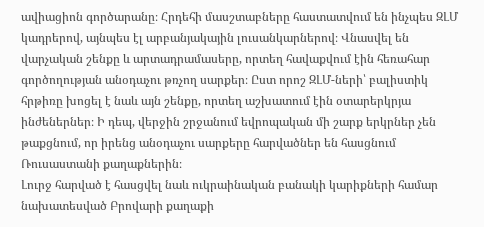ավիացիոն գործարանը։ Հրդեհի մասշտաբները հաստատվում են ինչպես ԶԼՄ կադրերով, այնպես էլ արբանյակային լուսանկարներով։ Վնասվել են վարչական շենքը և արտադրամասերը, որտեղ հավաքվում էին հեռահար գործողության անօդաչու թռչող սարքեր։ Ըստ որոշ ԶԼՄ-ների՝ բալիստիկ հրթիռը խոցել է նաև այն շենքը, որտեղ աշխատում էին օտարերկրյա ինժեներներ։ Ի դեպ, վերջին շրջանում եվրոպական մի շարք երկրներ չեն թաքցնում, որ իրենց անօդաչու սարքերը հարվածներ են հասցնում Ռուսաստանի քաղաքներին։
Լուրջ հարված է հասցվել նաև ուկրաինական բանակի կարիքների համար նախատեսված Բրովարի քաղաքի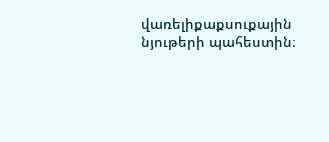վառելիքաքսուքային նյութերի պահեստին։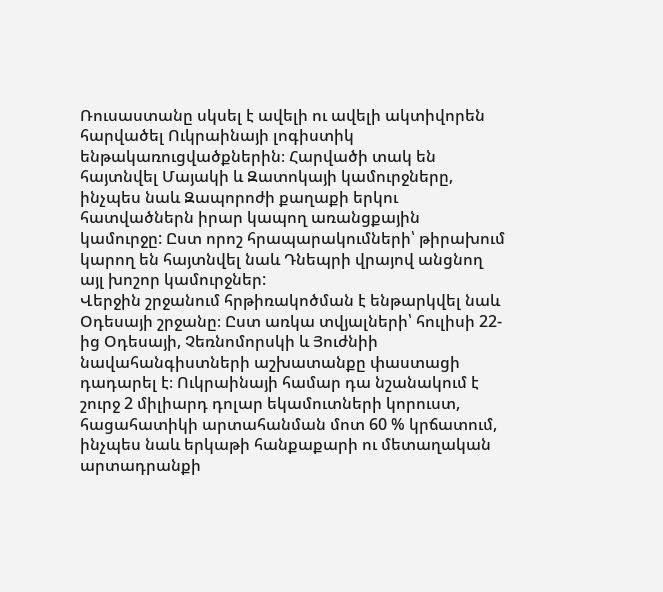Ռուսաստանը սկսել է ավելի ու ավելի ակտիվորեն հարվածել Ուկրաինայի լոգիստիկ ենթակառուցվածքներին։ Հարվածի տակ են հայտնվել Մայակի և Զատոկայի կամուրջները, ինչպես նաև Զապորոժի քաղաքի երկու հատվածներն իրար կապող առանցքային կամուրջը: Ըստ որոշ հրապարակումների՝ թիրախում կարող են հայտնվել նաև Դնեպրի վրայով անցնող այլ խոշոր կամուրջներ:
Վերջին շրջանում հրթիռակոծման է ենթարկվել նաև Օդեսայի շրջանը։ Ըստ առկա տվյալների՝ հուլիսի 22-ից Օդեսայի, Չեռնոմորսկի և Յուժնիի նավահանգիստների աշխատանքը փաստացի դադարել է։ Ուկրաինայի համար դա նշանակում է շուրջ 2 միլիարդ դոլար եկամուտների կորուստ, հացահատիկի արտահանման մոտ 60 % կրճատում, ինչպես նաև երկաթի հանքաքարի ու մետաղական արտադրանքի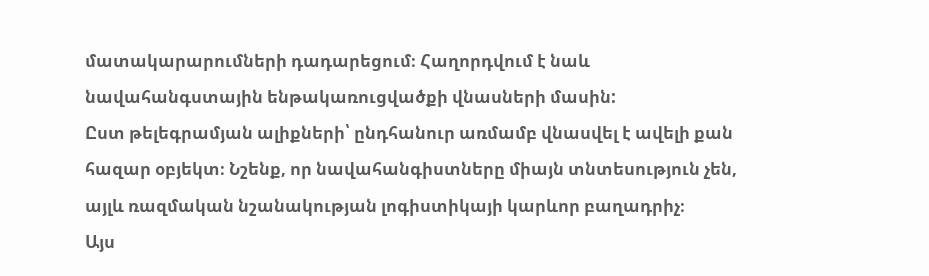մատակարարումների դադարեցում։ Հաղորդվում է նաև նավահանգստային ենթակառուցվածքի վնասների մասին:
Ըստ թելեգրամյան ալիքների՝ ընդհանուր առմամբ վնասվել է ավելի քան հազար օբյեկտ։ Նշենք, որ նավահանգիստները միայն տնտեսություն չեն, այլև ռազմական նշանակության լոգիստիկայի կարևոր բաղադրիչ։
Այս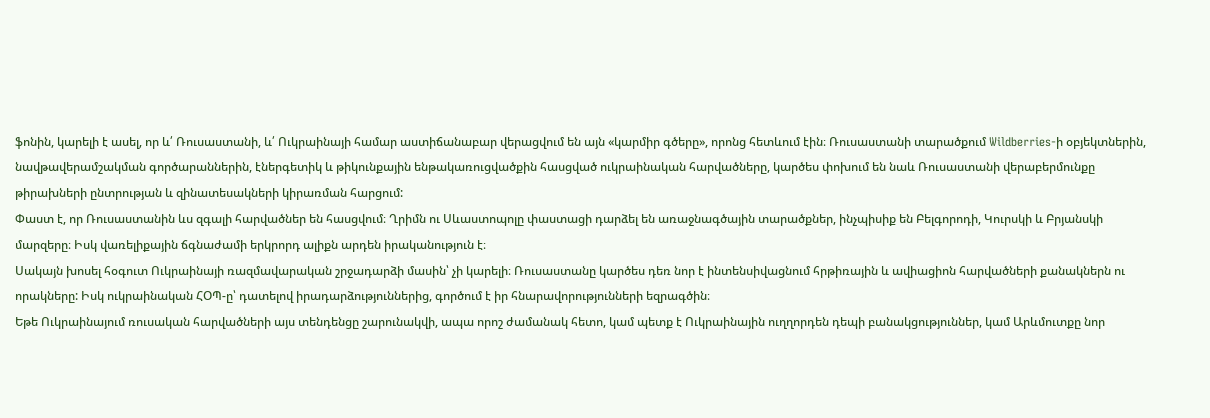ֆոնին, կարելի է ասել, որ և՛ Ռուսաստանի, և՛ Ուկրաինայի համար աստիճանաբար վերացվում են այն «կարմիր գծերը», որոնց հետևում էին։ Ռուսաստանի տարածքում Wildberries-ի օբյեկտներին, նավթավերամշակման գործարաններին, էներգետիկ և թիկունքային ենթակառուցվածքին հասցված ուկրաինական հարվածները, կարծես փոխում են նաև Ռուսաստանի վերաբերմունքը թիրախների ընտրության և զինատեսակների կիրառման հարցում:
Փաստ է, որ Ռուսաստանին ևս զգալի հարվածներ են հասցվում։ Ղրիմն ու Սևաստոպոլը փաստացի դարձել են առաջնագծային տարածքներ, ինչպիսիք են Բելգորոդի, Կուրսկի և Բրյանսկի մարզերը։ Իսկ վառելիքային ճգնաժամի երկրորդ ալիքն արդեն իրականություն է։
Սակայն խոսել հօգուտ Ուկրաինայի ռազմավարական շրջադարձի մասին՝ չի կարելի։ Ռուսաստանը կարծես դեռ նոր է ինտենսիվացնում հրթիռային և ավիացիոն հարվածների քանակներն ու որակները: Իսկ ուկրաինական ՀՕՊ-ը՝ դատելով իրադարձություններից, գործում է իր հնարավորությունների եզրագծին։
Եթե Ուկրաինայում ռուսական հարվածների այս տենդենցը շարունակվի, ապա որոշ ժամանակ հետո, կամ պետք է Ուկրաինային ուղղորդեն դեպի բանակցություններ, կամ Արևմուտքը նոր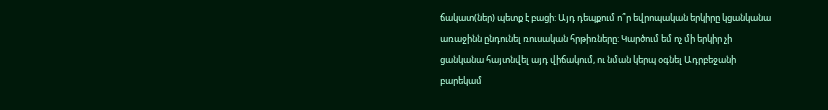ճակատ(ներ) պետք է բացի: Այդ դեպքում ո՞ր եվրոպական երկիրը կցանկանա առաջինն ընդունել ռուսական հրթիռները: Կարծում եմ ոչ մի երկիր չի ցանկանա հայտնվել այդ վիճակում, ու նման կերպ օգնել Ադրբեջանի բարեկամ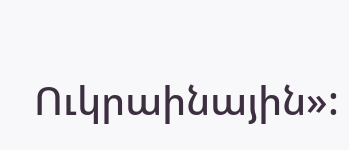Ուկրաինային»: